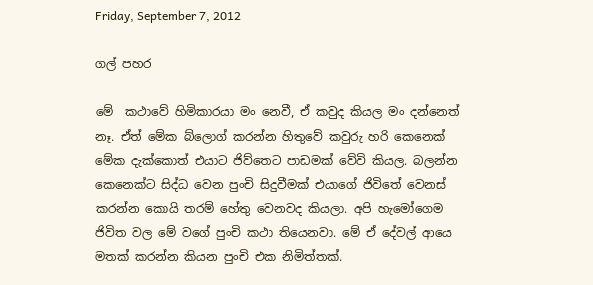Friday, September 7, 2012

ගල් පහර

මේ  කථාවේ හිමිකාරයා මං නෙවී, ඒ කවුද කියල මං දන්නෙත් නෑ. ඒත් මේක බ්ලොග් කරන්න හිතුවේ කවුරු හරි කෙනෙක් මේක දැක්කොත් එයාට ජිව්තෙට පාඩමක් වේවි කියල. බලන්න කෙනෙක්ට සිද්ධ වෙන පුංචි සිදුවීමක් එයාගේ ජිවිතේ වෙනස් කරන්න කොයි තරම් හේතු වෙනවද කියලා. අපි හැමෝගෙම ජිවිත වල මේ වගේ පුංචි කථා තියෙනවා. මේ ඒ දේවල් ආයෙ මතක් කරන්න කියන පුංචි එක නිමිත්තක්.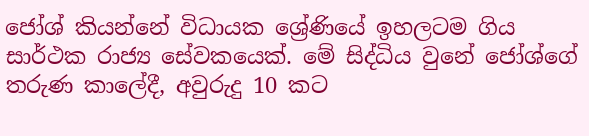ජෝශ් කියන්නේ විධායක ශ්‍රේණියේ ඉහලටම ගිය සාර්ථක රාජ්‍ය සේවකයෙක්. මේ සිද්ධිය වුනේ ජෝශ්ගේ තරුණ කාලේදී, අවුරුදු 10 කට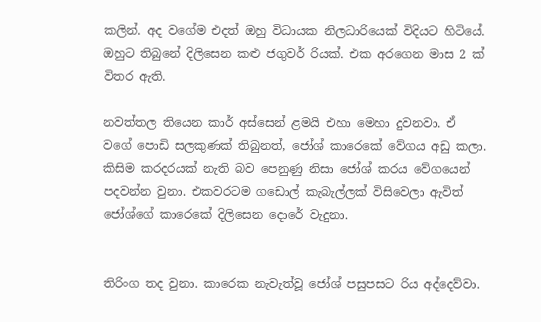කලින්. අද වගේම එදත් ඔහු විධායක නිලධාරියෙක් විදියට හිටියේ. ඔහුට තිබුනේ දිලිසෙන කළු ජගුවර් රියක්. එක අරගෙන මාස 2 ක් විතර ඇති.

නවත්තල තියෙන කාර් අස්සෙන් ළමයි එහා මෙහා දුවනවා. ඒ වගේ පොඩි සලකුණක් තිබුනත්, ජෝශ් කාරෙකේ වේගය අඩු කලා. කිසිම කරදරයක් නැති බව පෙනුණු නිසා ජෝශ් කරය වේගයෙන් පදවන්න වුනා. එකවරටම ගඩොල් කැබැල්ලක් විසිවෙලා ඇවිත් ජෝශ්ගේ කාරෙකේ දිලිසෙන දොරේ වැදුනා.


තිරිංග තද වුනා. කාරෙක නැවැත්වූ ජෝශ් පසුපසට රිය අද්දෙව්වා.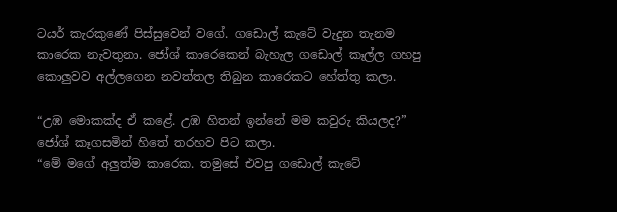ටයර් කැරකුණේ පිස්සුවෙන් වගේ. ගඩොල් කැටේ වැදුන තැනම කාරෙක නැවතුනා. ජෝශ් කාරෙකෙන් බැහැල ගඩොල් කෑල්ල ගහපු කොලුවව අල්ලගෙන නවත්තල තිබුන කාරෙකට හේත්තු කලා.

“උඹ මොකක්ද ඒ කළේ. උඹ හිතන් ඉන්නේ මම කවුරු කියලද?” ජෝශ් කෑගසමින් හිතේ තරහව පිට කලා.
“මේ මගේ අලුත්ම කාරෙක. තමුසේ එවපු ගඩොල් කැටේ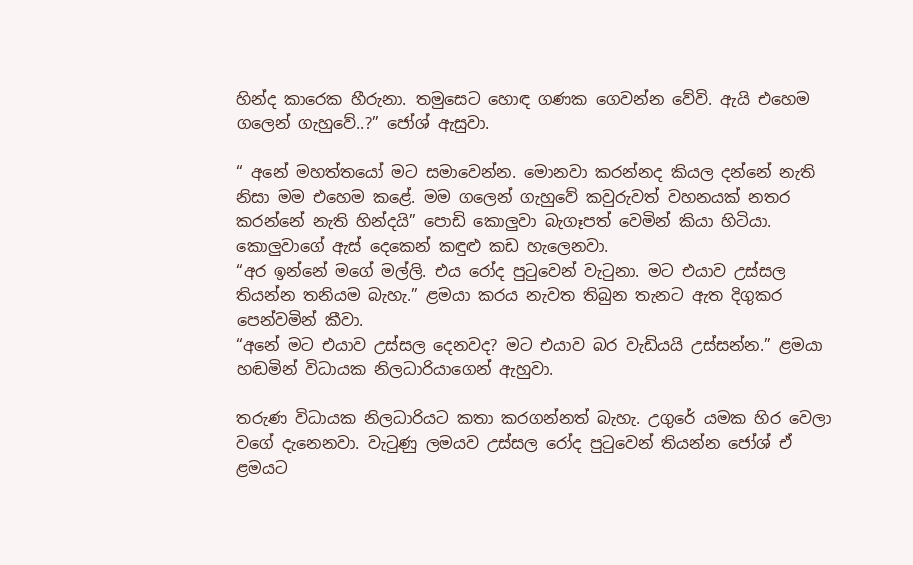හින්ද කාරෙක හීරුනා. තමුසෙට හොඳ ගණක ගෙවන්න වේවි. ඇයි එහෙම ගලෙන් ගැහුවේ..?” ජෝශ් ඇසුවා.

“ අනේ මහත්තයෝ මට සමාවෙන්න. මොනවා කරන්නද කියල දන්නේ නැති නිසා මම එහෙම කළේ. මම ගලෙන් ගැහුවේ කවුරුවත් වහනයක් නතර කරන්නේ නැති හින්දයි” පොඩි කොලුවා බැගෑපත් වෙමින් කියා හිටියා.
කොලුවාගේ ඇස් දෙකෙන් කඳුළු කඩ හැලෙනවා.
“අර ඉන්නේ මගේ මල්ලි. එය රෝද පුටුවෙන් වැටුනා. මට එයාව උස්සල තියන්න තනියම බැහැ.” ළමයා කරය නැවත තිබුන තැනට ඇත දිගුකර පෙන්වමින් කීවා.
“අනේ මට එයාව උස්සල දෙනවද? මට එයාව බර වැඩියයි උස්සන්න.” ළමයා හඬමින් විධායක නිලධාරියාගෙන් ඇහුවා.

තරුණ විධායක නිලධාරියට කතා කරගන්නත් බැහැ. උගුරේ යමක හිර වෙලා වගේ දැනෙනවා. වැටුණු ලමයව උස්සල රෝද පුටුවෙන් තියන්න ජෝශ් ඒ ළමයට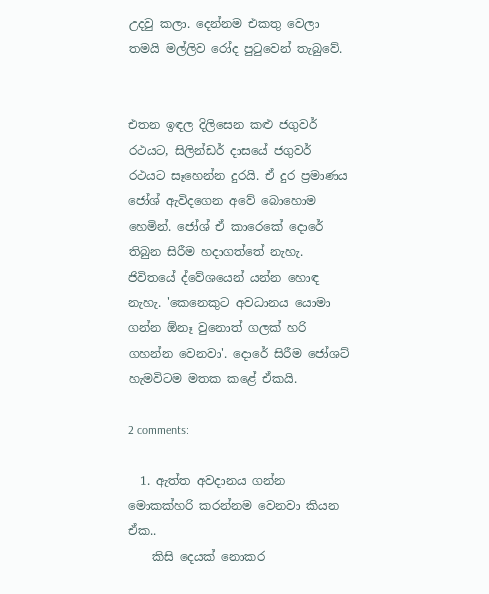උදවු කලා. දෙන්නම එකතු වෙලා තමයි මල්ලිව රෝද පුටුවෙන් තැබුවේ.


එතන ඉඳල දිලිසෙන කළු ජගුවර් රථයට, සිලින්ඩර් දාසයේ ජගුවර් රථයට සෑහෙන්න දුරයි. ඒ දුර ප්‍රමාණය ජෝශ් ඇවිදගෙන අවේ බොහොම හෙමින්. ජෝශ් ඒ කාරෙකේ දොරේ තිබුන සිරීම හදාගත්තේ නැහැ. ජිවිතයේ ද්වේශයෙන් යන්න හොඳ නැහැ. 'කෙනෙකුට අවධානය යොමා ගන්න ඕනෑ වුනොත් ගලක් හරි ගහන්න වෙනවා'. දොරේ සිරීම ජෝශට් හැමවිටම මතක කළේ ඒකයි.

2 comments:

  1. ඇත්ත අවදානය ගන්න මොකක්හරි කරන්නම වෙනවා කියන ඒක..
    කිසි දෙයක් නොකර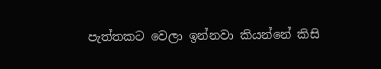පැත්තකට වෙලා ඉන්නවා කියන්නේ කිසි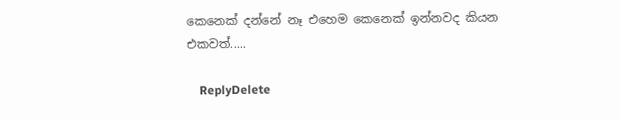කෙනෙක් දන්නේ නෑ එහෙම කෙනෙක් ඉන්නවද කියන එකවත්.....

    ReplyDelete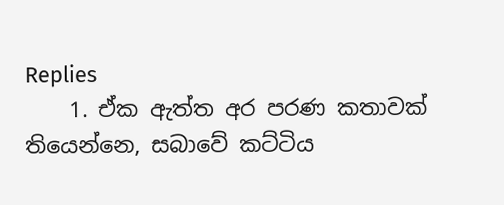Replies
    1. ඒක ඇත්ත අර පරණ කතාවක් තියෙන්නෙ, සබාවේ කට්ටිය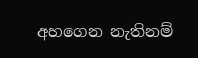අහගෙන නැතිනම්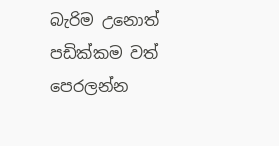බැරිම උනොත් පඩික්කම වත් පෙරලන්න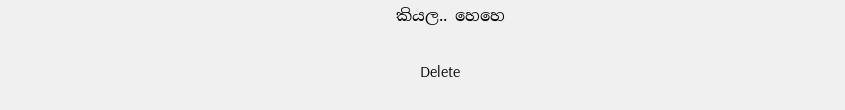කියල.. හෙහෙ

      Delete